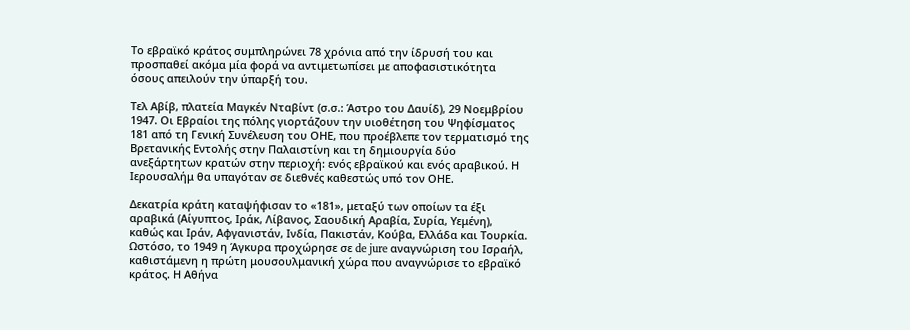Το εβραϊκό κράτος συμπληρώνει 78 χρόνια από την ίδρυσή του και προσπαθεί ακόμα μία φορά να αντιμετωπίσει με αποφασιστικότητα όσους απειλούν την ύπαρξή του.

Τελ Αβίβ, πλατεία Μαγκέν Νταβίντ (σ.σ.: Άστρο του Δαυίδ), 29 Νοεμβρίου 1947. Οι Εβραίοι της πόλης γιορτάζουν την υιοθέτηση του Ψηφίσματος 181 από τη Γενική Συνέλευση του ΟΗΕ, που προέβλεπε τον τερματισμό της Βρετανικής Εντολής στην Παλαιστίνη και τη δημιουργία δύο ανεξάρτητων κρατών στην περιοχή: ενός εβραϊκού και ενός αραβικού. Η Ιερουσαλήμ θα υπαγόταν σε διεθνές καθεστώς υπό τον ΟΗΕ.

Δεκατρία κράτη καταψήφισαν το «181», μεταξύ των οποίων τα έξι αραβικά (Αίγυπτος, Ιράκ, Λίβανος, Σαουδική Αραβία, Συρία, Υεμένη), καθώς και Ιράν, Αφγανιστάν, Ινδία, Πακιστάν, Κούβα, Ελλάδα και Τουρκία. Ωστόσο, το 1949 η Άγκυρα προχώρησε σε de jure αναγνώριση του Ισραήλ, καθιστάμενη η πρώτη μουσουλμανική χώρα που αναγνώρισε το εβραϊκό κράτος. Η Αθήνα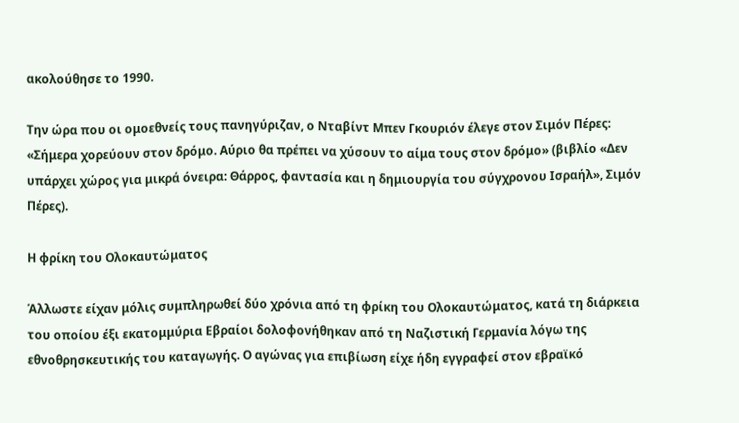ακολούθησε το 1990.

Την ώρα που οι ομοεθνείς τους πανηγύριζαν, ο Νταβίντ Μπεν Γκουριόν έλεγε στον Σιμόν Πέρες: «Σήμερα χορεύουν στον δρόμο. Αύριο θα πρέπει να χύσουν το αίμα τους στον δρόμο» (βιβλίο «Δεν υπάρχει χώρος για μικρά όνειρα: Θάρρος, φαντασία και η δημιουργία του σύγχρονου Ισραήλ», Σιμόν Πέρες).

Η φρίκη του Ολοκαυτώματος

Άλλωστε είχαν μόλις συμπληρωθεί δύο χρόνια από τη φρίκη του Ολοκαυτώματος, κατά τη διάρκεια του οποίου έξι εκατομμύρια Εβραίοι δολοφονήθηκαν από τη Ναζιστική Γερμανία λόγω της εθνοθρησκευτικής του καταγωγής. Ο αγώνας για επιβίωση είχε ήδη εγγραφεί στον εβραϊκό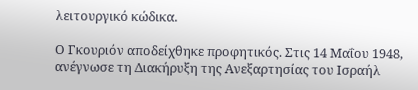λειτουργικό κώδικα.

Ο Γκουριόν αποδείχθηκε προφητικός. Στις 14 Μαΐου 1948, ανέγνωσε τη Διακήρυξη της Ανεξαρτησίας του Ισραήλ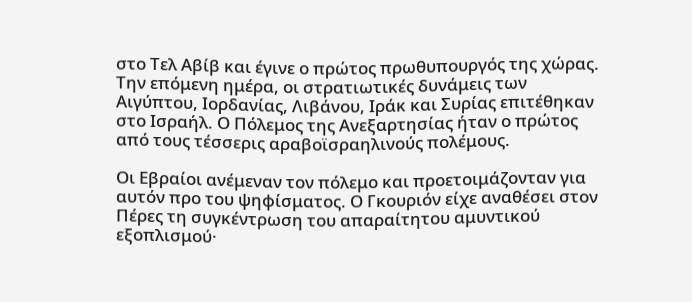στο Τελ Αβίβ και έγινε ο πρώτος πρωθυπουργός της χώρας. Την επόμενη ημέρα, οι στρατιωτικές δυνάμεις των Αιγύπτου, Ιορδανίας, Λιβάνου, Ιράκ και Συρίας επιτέθηκαν στο Ισραήλ. Ο Πόλεμος της Ανεξαρτησίας ήταν ο πρώτος από τους τέσσερις αραβοϊσραηλινούς πολέμους.

Οι Εβραίοι ανέμεναν τον πόλεμο και προετοιμάζονταν για αυτόν προ του ψηφίσματος. Ο Γκουριόν είχε αναθέσει στον Πέρες τη συγκέντρωση του απαραίτητου αμυντικού εξοπλισμού·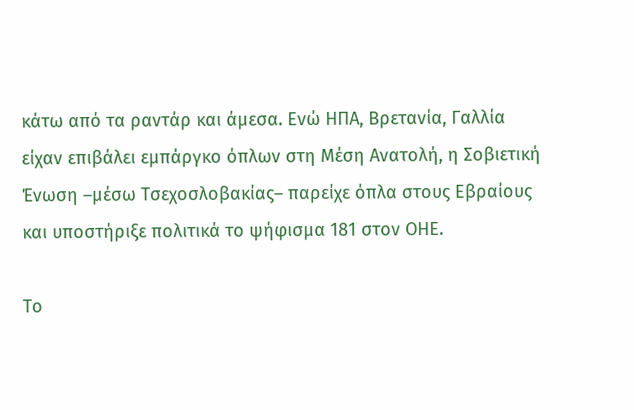κάτω από τα ραντάρ και άμεσα. Ενώ ΗΠΑ, Βρετανία, Γαλλία είχαν επιβάλει εμπάργκο όπλων στη Μέση Ανατολή, η Σοβιετική Ένωση –μέσω Τσεχοσλοβακίας– παρείχε όπλα στους Εβραίους και υποστήριξε πολιτικά το ψήφισμα 181 στον ΟΗΕ.

Το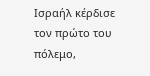Ισραήλ κέρδισε τον πρώτο του πόλεμο,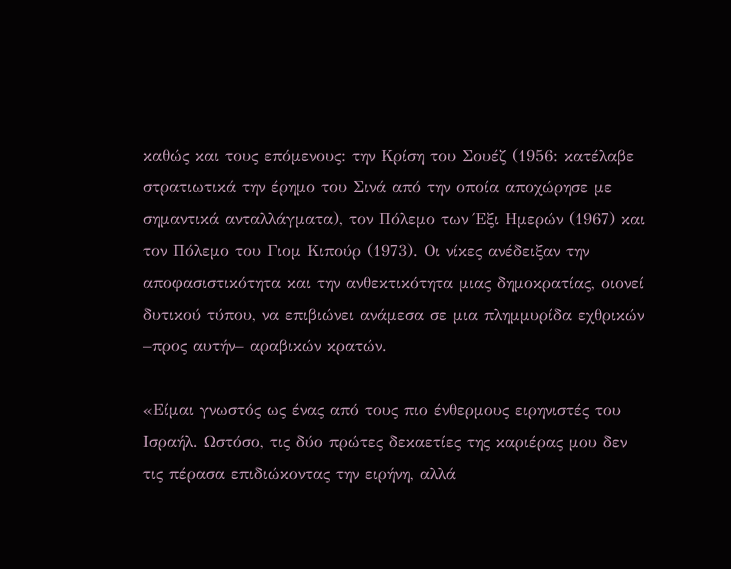καθώς και τους επόμενους: την Κρίση του Σουέζ (1956: κατέλαβε στρατιωτικά την έρημο του Σινά από την οποία αποχώρησε με σημαντικά ανταλλάγματα), τον Πόλεμο των Έξι Ημερών (1967) και τον Πόλεμο του Γιομ Κιπούρ (1973). Οι νίκες ανέδειξαν την αποφασιστικότητα και την ανθεκτικότητα μιας δημοκρατίας, οιονεί δυτικού τύπου, να επιβιώνει ανάμεσα σε μια πλημμυρίδα εχθρικών –προς αυτήν– αραβικών κρατών.

«Είμαι γνωστός ως ένας από τους πιο ένθερμους ειρηνιστές του Ισραήλ. Ωστόσο, τις δύο πρώτες δεκαετίες της καριέρας μου δεν τις πέρασα επιδιώκοντας την ειρήνη, αλλά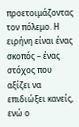προετοιμάζοντας τον πόλεμο. Η ειρήνη είναι ένας σκοπός – ένας στόχος που αξίζει να επιδιώξει κανείς, ενώ ο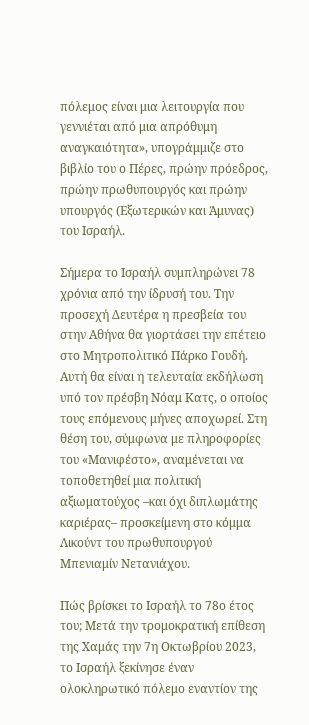πόλεμος είναι μια λειτουργία που γεννιέται από μια απρόθυμη αναγκαιότητα», υπογράμμιζε στο βιβλίο του ο Πέρες, πρώην πρόεδρος, πρώην πρωθυπουργός και πρώην υπουργός (Εξωτερικών και Άμυνας) του Ισραήλ.

Σήμερα το Ισραήλ συμπληρώνει 78 χρόνια από την ίδρυσή του. Την προσεχή Δευτέρα η πρεσβεία του στην Αθήνα θα γιορτάσει την επέτειο στο Μητροπολιτικό Πάρκο Γουδή. Αυτή θα είναι η τελευταία εκδήλωση υπό τον πρέσβη Νόαμ Κατς, ο οποίος τους επόμενους μήνες αποχωρεί. Στη θέση του, σύμφωνα με πληροφορίες του «Μανιφέστο», αναμένεται να τοποθετηθεί μια πολιτική αξιωματούχος –και όχι διπλωμάτης καριέρας– προσκείμενη στο κόμμα Λικούντ του πρωθυπουργού Μπενιαμίν Νετανιάχου.

Πώς βρίσκει το Ισραήλ το 78ο έτος του; Μετά την τρομοκρατική επίθεση της Χαμάς την 7η Οκτωβρίου 2023, το Ισραήλ ξεκίνησε έναν ολοκληρωτικό πόλεμο εναντίον της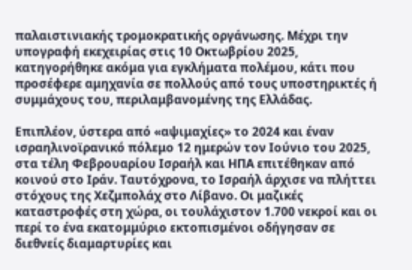παλαιστινιακής τρομοκρατικής οργάνωσης. Μέχρι την υπογραφή εκεχειρίας στις 10 Οκτωβρίου 2025, κατηγορήθηκε ακόμα για εγκλήματα πολέμου, κάτι που προσέφερε αμηχανία σε πολλούς από τους υποστηρικτές ή συμμάχους του, περιλαμβανομένης της Ελλάδας.

Επιπλέον, ύστερα από «αψιμαχίες» το 2024 και έναν ισραηλινοϊρανικό πόλεμο 12 ημερών τον Ιούνιο του 2025, στα τέλη Φεβρουαρίου Ισραήλ και ΗΠΑ επιτέθηκαν από κοινού στο Ιράν. Ταυτόχρονα, το Ισραήλ άρχισε να πλήττει στόχους της Χεζμπολάχ στο Λίβανο. Οι μαζικές καταστροφές στη χώρα, οι τουλάχιστον 1.700 νεκροί και οι περί το ένα εκατομμύριο εκτοπισμένοι οδήγησαν σε διεθνείς διαμαρτυρίες και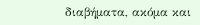διαβήματα, ακόμα και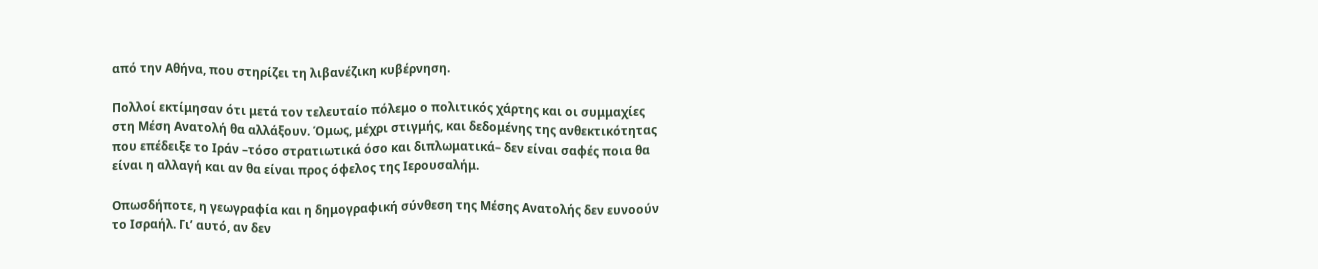από την Αθήνα, που στηρίζει τη λιβανέζικη κυβέρνηση.

Πολλοί εκτίμησαν ότι μετά τον τελευταίο πόλεμο ο πολιτικός χάρτης και οι συμμαχίες στη Μέση Ανατολή θα αλλάξουν. Όμως, μέχρι στιγμής, και δεδομένης της ανθεκτικότητας που επέδειξε το Ιράν –τόσο στρατιωτικά όσο και διπλωματικά– δεν είναι σαφές ποια θα είναι η αλλαγή και αν θα είναι προς όφελος της Ιερουσαλήμ.

Οπωσδήποτε, η γεωγραφία και η δημογραφική σύνθεση της Μέσης Ανατολής δεν ευνοούν το Ισραήλ. Γι’ αυτό, αν δεν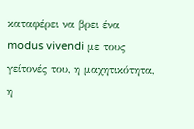καταφέρει να βρει ένα modus vivendi με τους γείτονές του, η μαχητικότητα, η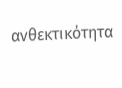ανθεκτικότητα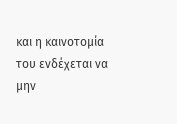και η καινοτομία του ενδέχεται να μην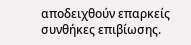αποδειχθούν επαρκείς συνθήκες επιβίωσης.